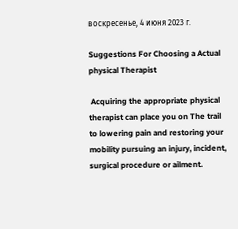воскресенье, 4 июня 2023 г.

Suggestions For Choosing a Actual physical Therapist

 Acquiring the appropriate physical therapist can place you on The trail to lowering pain and restoring your mobility pursuing an injury, incident, surgical procedure or ailment.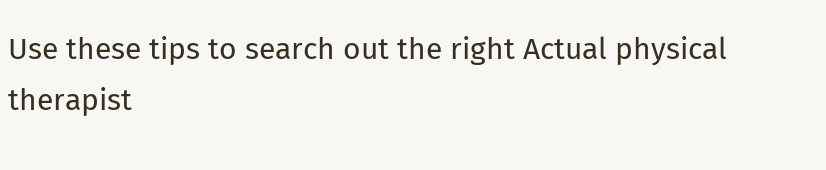Use these tips to search out the right Actual physical therapist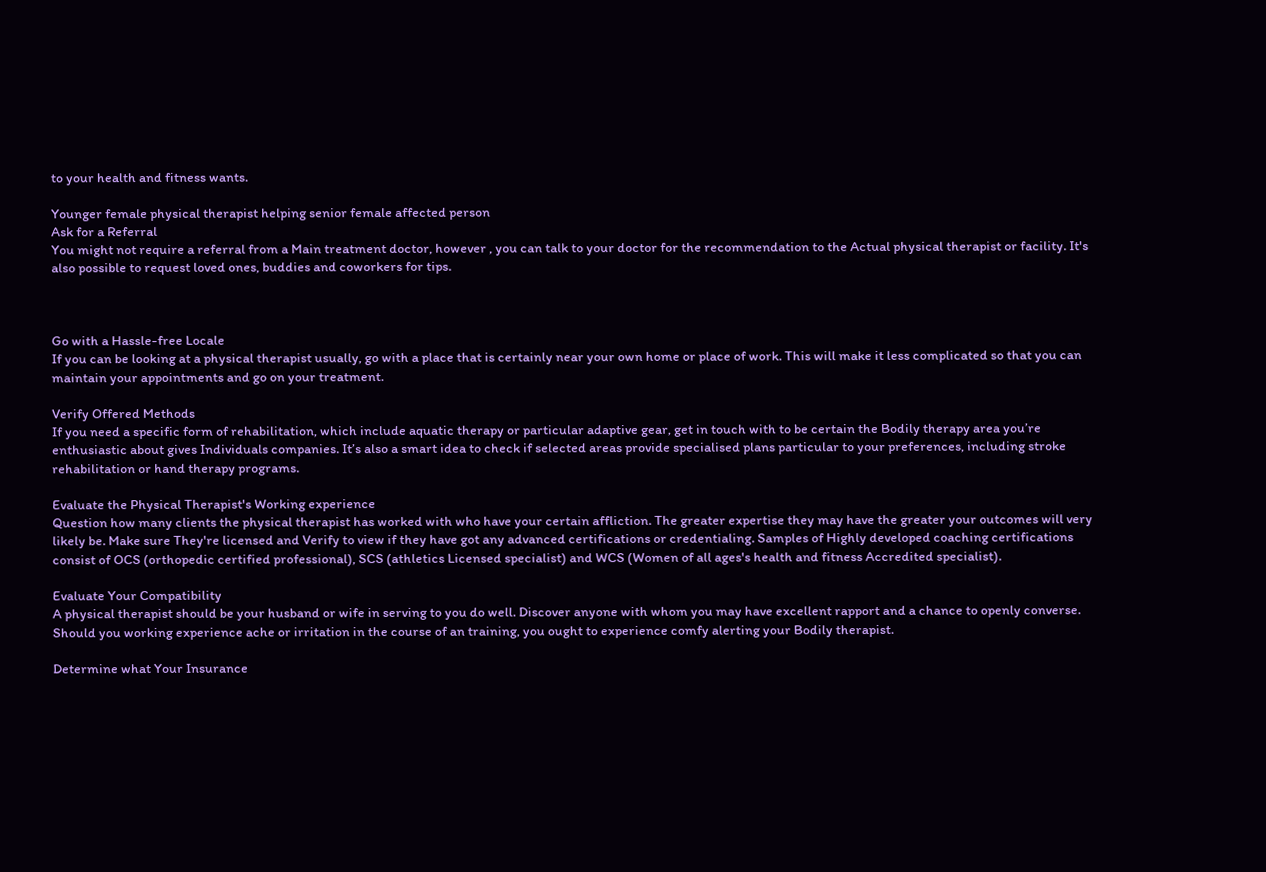to your health and fitness wants.

Younger female physical therapist helping senior female affected person
Ask for a Referral
You might not require a referral from a Main treatment doctor, however , you can talk to your doctor for the recommendation to the Actual physical therapist or facility. It's also possible to request loved ones, buddies and coworkers for tips.



Go with a Hassle-free Locale
If you can be looking at a physical therapist usually, go with a place that is certainly near your own home or place of work. This will make it less complicated so that you can maintain your appointments and go on your treatment.

Verify Offered Methods
If you need a specific form of rehabilitation, which include aquatic therapy or particular adaptive gear, get in touch with to be certain the Bodily therapy area you’re enthusiastic about gives Individuals companies. It’s also a smart idea to check if selected areas provide specialised plans particular to your preferences, including stroke rehabilitation or hand therapy programs.

Evaluate the Physical Therapist's Working experience
Question how many clients the physical therapist has worked with who have your certain affliction. The greater expertise they may have the greater your outcomes will very likely be. Make sure They're licensed and Verify to view if they have got any advanced certifications or credentialing. Samples of Highly developed coaching certifications consist of OCS (orthopedic certified professional), SCS (athletics Licensed specialist) and WCS (Women of all ages's health and fitness Accredited specialist).

Evaluate Your Compatibility
A physical therapist should be your husband or wife in serving to you do well. Discover anyone with whom you may have excellent rapport and a chance to openly converse. Should you working experience ache or irritation in the course of an training, you ought to experience comfy alerting your Bodily therapist.

Determine what Your Insurance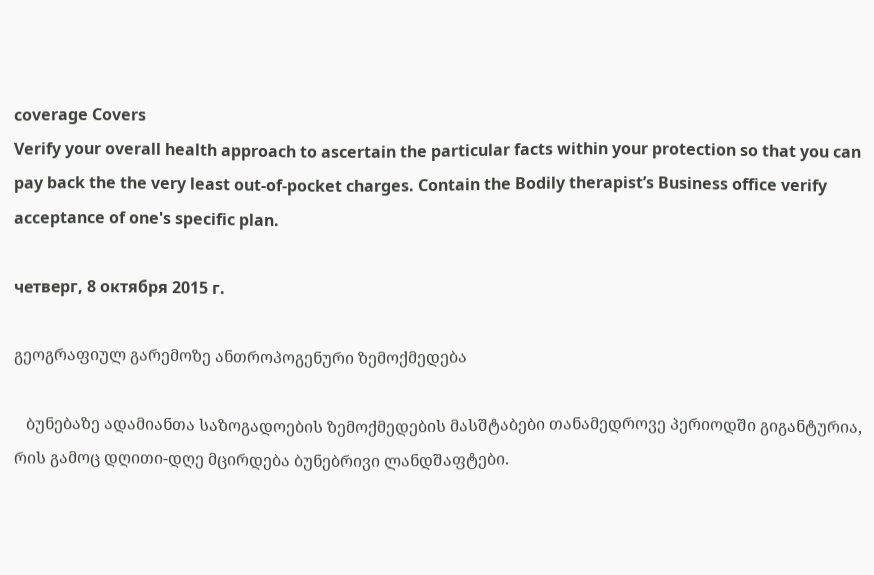coverage Covers
Verify your overall health approach to ascertain the particular facts within your protection so that you can pay back the the very least out-of-pocket charges. Contain the Bodily therapist’s Business office verify acceptance of one's specific plan.

четверг, 8 октября 2015 г.

გეოგრაფიულ გარემოზე ანთროპოგენური ზემოქმედება

   ბუნებაზე ადამიანთა საზოგადოების ზემოქმედების მასშტაბები თანამედროვე პერიოდში გიგანტურია, რის გამოც დღითი-დღე მცირდება ბუნებრივი ლანდშაფტები.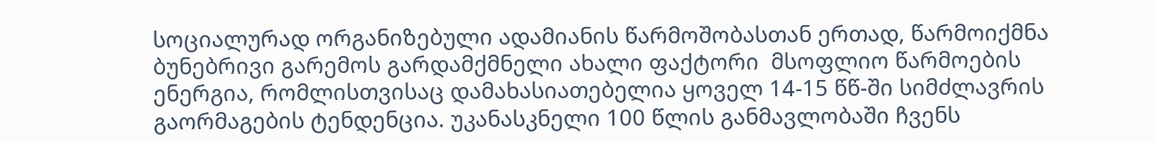სოციალურად ორგანიზებული ადამიანის წარმოშობასთან ერთად, წარმოიქმნა ბუნებრივი გარემოს გარდამქმნელი ახალი ფაქტორი  მსოფლიო წარმოების ენერგია, რომლისთვისაც დამახასიათებელია ყოველ 14-15 წწ-ში სიმძლავრის გაორმაგების ტენდენცია. უკანასკნელი 100 წლის განმავლობაში ჩვენს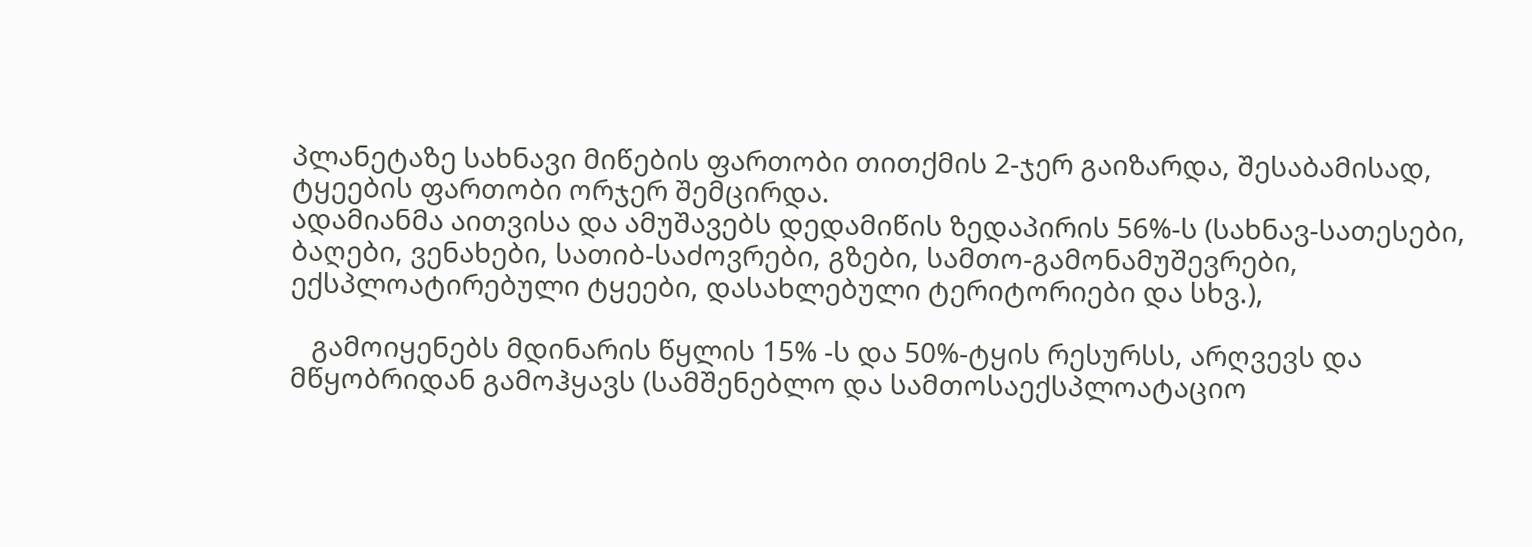პლანეტაზე სახნავი მიწების ფართობი თითქმის 2-ჯერ გაიზარდა, შესაბამისად, ტყეების ფართობი ორჯერ შემცირდა.
ადამიანმა აითვისა და ამუშავებს დედამიწის ზედაპირის 56%-ს (სახნავ-სათესები, ბაღები, ვენახები, სათიბ-საძოვრები, გზები, სამთო-გამონამუშევრები, ექსპლოატირებული ტყეები, დასახლებული ტერიტორიები და სხვ.),

   გამოიყენებს მდინარის წყლის 15% -ს და 50%-ტყის რესურსს, არღვევს და მწყობრიდან გამოჰყავს (სამშენებლო და სამთოსაექსპლოატაციო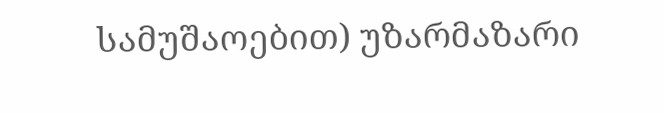სამუშაოებით) უზარმაზარი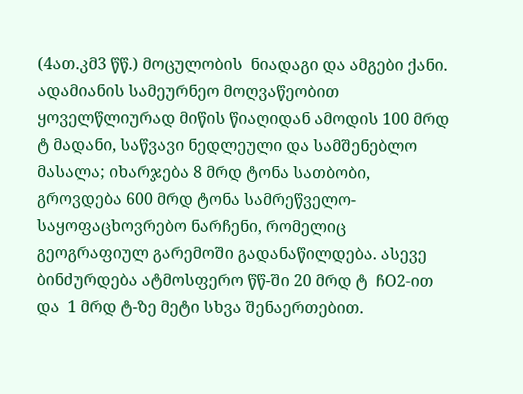(4ათ.კმ3 წწ.) მოცულობის  ნიადაგი და ამგები ქანი. ადამიანის სამეურნეო მოღვაწეობით ყოველწლიურად მიწის წიაღიდან ამოდის 100 მრდ ტ მადანი, საწვავი ნედლეული და სამშენებლო მასალა; იხარჯება 8 მრდ ტონა სათბობი, გროვდება 600 მრდ ტონა სამრეწველო-საყოფაცხოვრებო ნარჩენი, რომელიც გეოგრაფიულ გარემოში გადანაწილდება. ასევე ბინძურდება ატმოსფერო წწ-ში 20 მრდ ტ  ჩO2-ით  და  1 მრდ ტ-ზე მეტი სხვა შენაერთებით.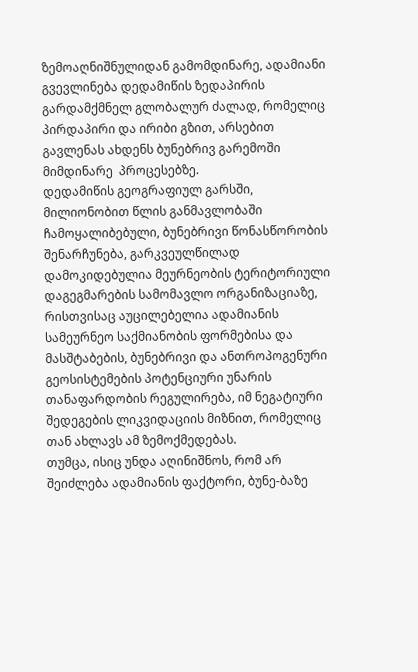ზემოაღნიშნულიდან გამომდინარე, ადამიანი გვევლინება დედამიწის ზედაპირის გარდამქმნელ გლობალურ ძალად, რომელიც პირდაპირი და ირიბი გზით, არსებით გავლენას ახდენს ბუნებრივ გარემოში მიმდინარე  პროცესებზე.
დედამიწის გეოგრაფიულ გარსში, მილიონობით წლის განმავლობაში ჩამოყალიბებული, ბუნებრივი წონასწორობის შენარჩუნება, გარკვეულწილად დამოკიდებულია მეურნეობის ტერიტორიული დაგეგმარების სამომავლო ორგანიზაციაზე, რისთვისაც აუცილებელია ადამიანის სამეურნეო საქმიანობის ფორმებისა და მასშტაბების, ბუნებრივი და ანთროპოგენური გეოსისტემების პოტენციური უნარის თანაფარდობის რეგულირება, იმ ნეგატიური შედეგების ლიკვიდაციის მიზნით, რომელიც თან ახლავს ამ ზემოქმედებას.
თუმცა, ისიც უნდა აღინიშნოს, რომ არ შეიძლება ადამიანის ფაქტორი, ბუნე-ბაზე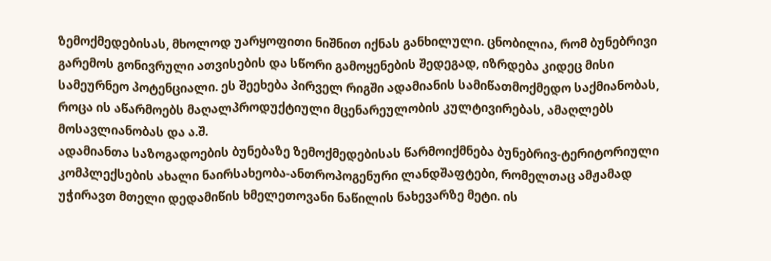ზემოქმედებისას, მხოლოდ უარყოფითი ნიშნით იქნას განხილული. ცნობილია, რომ ბუნებრივი გარემოს გონივრული ათვისების და სწორი გამოყენების შედეგად, იზრდება კიდეც მისი სამეურნეო პოტენციალი. ეს შეეხება პირველ რიგში ადამიანის სამიწათმოქმედო საქმიანობას, როცა ის აწარმოებს მაღალპროდუქტიული მცენარეულობის კულტივირებას, ამაღლებს მოსავლიანობას და ა.შ.
ადამიანთა საზოგადოების ბუნებაზე ზემოქმედებისას წარმოიქმნება ბუნებრივ-ტერიტორიული კომპლექსების ახალი ნაირსახეობა-ანთროპოგენური ლანდშაფტები, რომელთაც ამჟამად უჭირავთ მთელი დედამიწის ხმელეთოვანი ნაწილის ნახევარზე მეტი. ის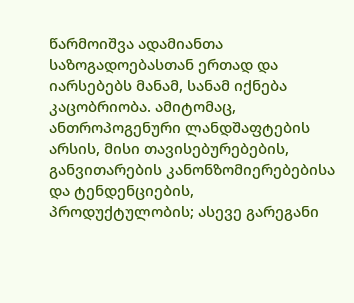წარმოიშვა ადამიანთა საზოგადოებასთან ერთად და იარსებებს მანამ, სანამ იქნება კაცობრიობა. ამიტომაც, ანთროპოგენური ლანდშაფტების არსის, მისი თავისებურებების, განვითარების კანონზომიერებებისა და ტენდენციების, პროდუქტულობის; ასევე გარეგანი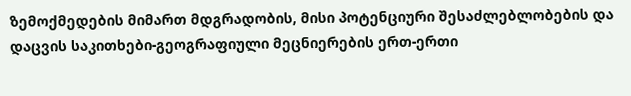ზემოქმედების მიმართ მდგრადობის, მისი პოტენციური შესაძლებლობების და დაცვის საკითხები-გეოგრაფიული მეცნიერების ერთ-ერთი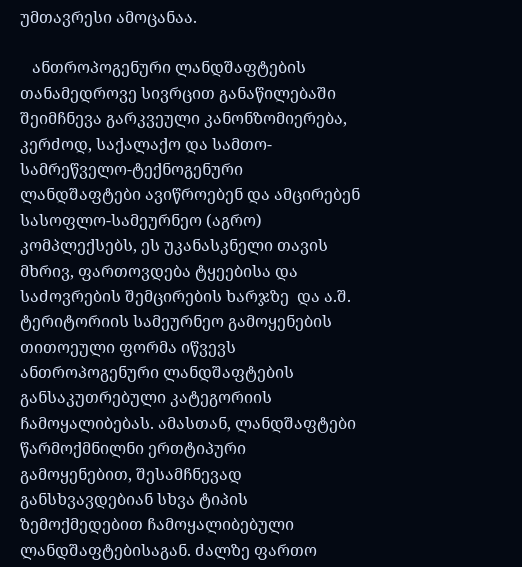უმთავრესი ამოცანაა.

   ანთროპოგენური ლანდშაფტების თანამედროვე სივრცით განაწილებაში შეიმჩნევა გარკვეული კანონზომიერება, კერძოდ, საქალაქო და სამთო-სამრეწველო-ტექნოგენური ლანდშაფტები ავიწროებენ და ამცირებენ სასოფლო-სამეურნეო (აგრო) კომპლექსებს, ეს უკანასკნელი თავის მხრივ, ფართოვდება ტყეებისა და საძოვრების შემცირების ხარჯზე  და ა.შ. ტერიტორიის სამეურნეო გამოყენების თითოეული ფორმა იწვევს  ანთროპოგენური ლანდშაფტების განსაკუთრებული კატეგორიის ჩამოყალიბებას. ამასთან, ლანდშაფტები წარმოქმნილნი ერთტიპური გამოყენებით, შესამჩნევად განსხვავდებიან სხვა ტიპის ზემოქმედებით ჩამოყალიბებული ლანდშაფტებისაგან. ძალზე ფართო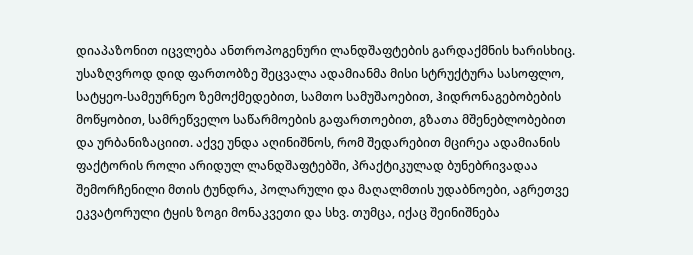დიაპაზონით იცვლება ანთროპოგენური ლანდშაფტების გარდაქმნის ხარისხიც. უსაზღვროდ დიდ ფართობზე შეცვალა ადამიანმა მისი სტრუქტურა სასოფლო, სატყეო-სამეურნეო ზემოქმედებით, სამთო სამუშაოებით, ჰიდრონაგებობების მოწყობით, სამრეწველო საწარმოების გაფართოებით, გზათა მშენებლობებით და ურბანიზაციით. აქვე უნდა აღინიშნოს, რომ შედარებით მცირეა ადამიანის ფაქტორის როლი არიდულ ლანდშაფტებში, პრაქტიკულად ბუნებრივადაა შემორჩენილი მთის ტუნდრა, პოლარული და მაღალმთის უდაბნოები, აგრეთვე ეკვატორული ტყის ზოგი მონაკვეთი და სხვ. თუმცა, იქაც შეინიშნება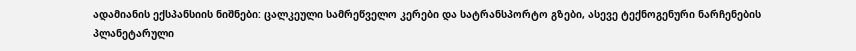ადამიანის ექსპანსიის ნიშნები: ცალკეული სამრეწველო კერები და სატრანსპორტო გზები, ასევე ტექნოგენური ნარჩენების პლანეტარული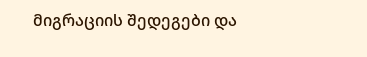მიგრაციის შედეგები და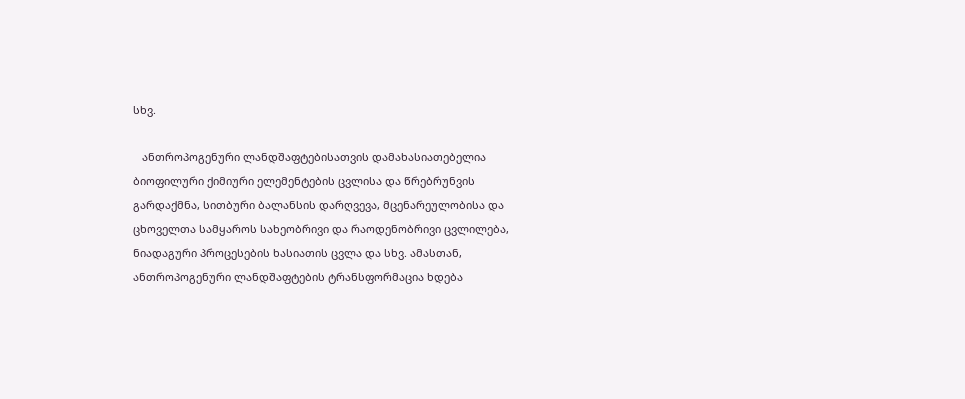სხვ.

   ანთროპოგენური ლანდშაფტებისათვის დამახასიათებელია ბიოფილური ქიმიური ელემენტების ცვლისა და წრებრუნვის გარდაქმნა, სითბური ბალანსის დარღვევა, მცენარეულობისა და ცხოველთა სამყაროს სახეობრივი და რაოდენობრივი ცვლილება, ნიადაგური პროცესების ხასიათის ცვლა და სხვ. ამასთან, ანთროპოგენური ლანდშაფტების ტრანსფორმაცია ხდება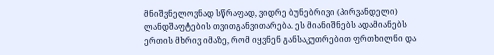მნიშვნელოვნად სწრაფად, ვიდრე ბუნებრივი (პირვანდელი) ლანდშაფტების თვითგანვითარება. ეს მიანიშნებს ადამიანებს ერთის მხრივ იმაზე, რომ იყვნენ განსაკუთრებით ფრთხილნი და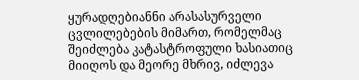ყურადღებიანნი არასასურველი ცვლილებების მიმართ, რომელმაც შეიძლება კატასტროფული ხასიათიც მიიღოს და მეორე მხრივ, იძლევა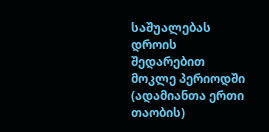საშუალებას დროის შედარებით მოკლე პერიოდში (ადამიანთა ერთი თაობის)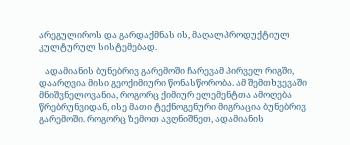არეგულიროს და გარდაქმნას ის, მაღალპროდუქტიულ კულტურულ სისტემებად.

   ადამიანის ბუნებრივ გარემოში ჩარევამ პირველ რიგში, დაარღვია მისი გეოქიმიური წონასწორობა. ამ შემთხვევაში მნიშვნელოვანია, როგორც ქიმიურ ელემენტთა ამოღება წრებრუნვიდან, ისე მათი ტექნოგენური მიგრაცია ბუნებრივ გარემოში. როგორც ზემოთ ავღნიშნეთ, ადამიანის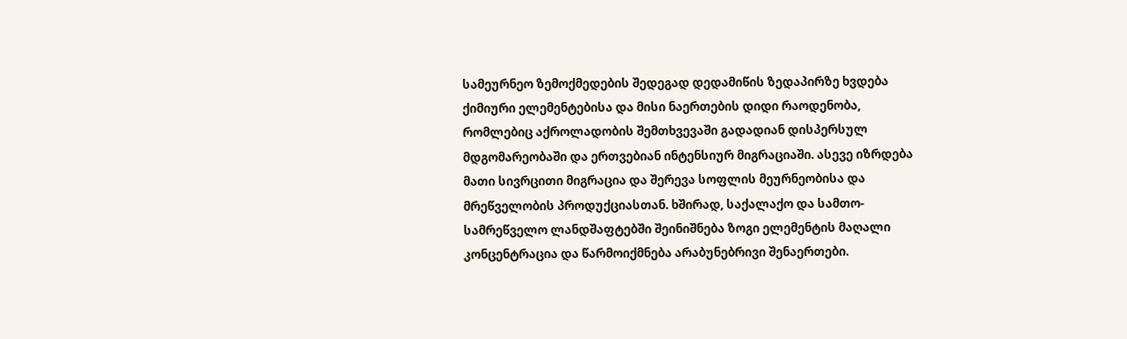სამეურნეო ზემოქმედების შედეგად დედამიწის ზედაპირზე ხვდება ქიმიური ელემენტებისა და მისი ნაერთების დიდი რაოდენობა, რომლებიც აქროლადობის შემთხვევაში გადადიან დისპერსულ მდგომარეობაში და ერთვებიან ინტენსიურ მიგრაციაში. ასევე იზრდება მათი სივრცითი მიგრაცია და შერევა სოფლის მეურნეობისა და მრეწველობის პროდუქციასთან. ხშირად, საქალაქო და სამთო-სამრეწველო ლანდშაფტებში შეინიშნება ზოგი ელემენტის მაღალი კონცენტრაცია და წარმოიქმნება არაბუნებრივი შენაერთები.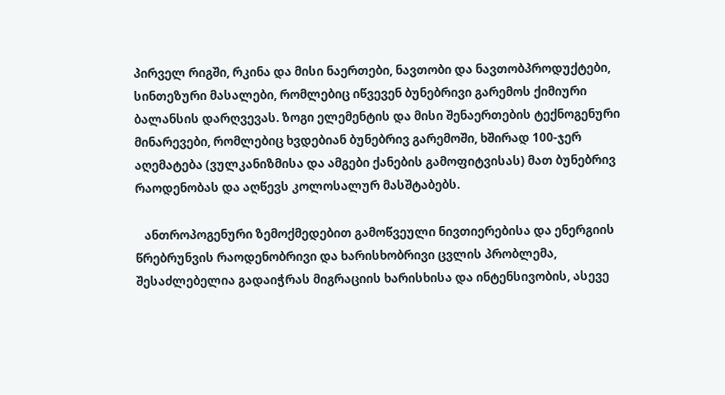პირველ რიგში, რკინა და მისი ნაერთები, ნავთობი და ნავთობპროდუქტები, სინთეზური მასალები, რომლებიც იწვევენ ბუნებრივი გარემოს ქიმიური ბალანსის დარღვევას. ზოგი ელემენტის და მისი შენაერთების ტექნოგენური მინარევები, რომლებიც ხვდებიან ბუნებრივ გარემოში, ხშირად 100-ჯერ აღემატება (ვულკანიზმისა და ამგები ქანების გამოფიტვისას) მათ ბუნებრივ რაოდენობას და აღწევს კოლოსალურ მასშტაბებს.

   ანთროპოგენური ზემოქმედებით გამოწვეული ნივთიერებისა და ენერგიის წრებრუნვის რაოდენობრივი და ხარისხობრივი ცვლის პრობლემა,  შესაძლებელია გადაიჭრას მიგრაციის ხარისხისა და ინტენსივობის, ასევე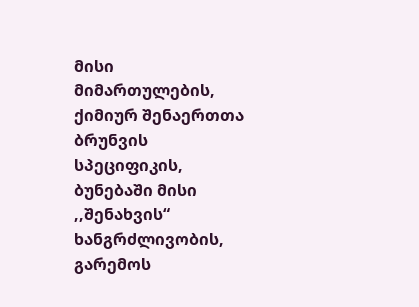მისი მიმართულების, ქიმიურ შენაერთთა ბრუნვის სპეციფიკის,  ბუნებაში მისი ,,შენახვის“ ხანგრძლივობის, გარემოს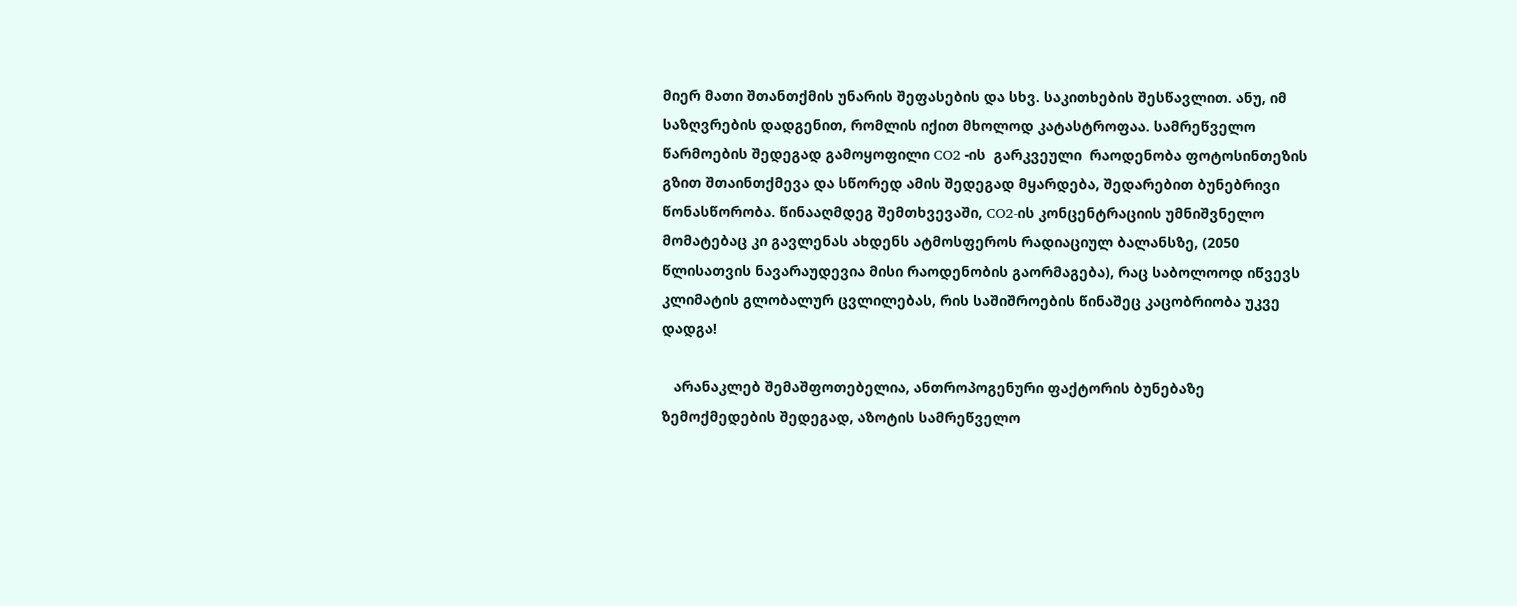მიერ მათი შთანთქმის უნარის შეფასების და სხვ. საკითხების შესწავლით. ანუ, იმ საზღვრების დადგენით, რომლის იქით მხოლოდ კატასტროფაა. სამრეწველო წარმოების შედეგად გამოყოფილი CO2 -ის  გარკვეული  რაოდენობა ფოტოსინთეზის გზით შთაინთქმევა და სწორედ ამის შედეგად მყარდება, შედარებით ბუნებრივი წონასწორობა. წინააღმდეგ შემთხვევაში, CO2-ის კონცენტრაციის უმნიშვნელო მომატებაც კი გავლენას ახდენს ატმოსფეროს რადიაციულ ბალანსზე, (2050 წლისათვის ნავარაუდევია მისი რაოდენობის გაორმაგება), რაც საბოლოოდ იწვევს კლიმატის გლობალურ ცვლილებას, რის საშიშროების წინაშეც კაცობრიობა უკვე დადგა!

   არანაკლებ შემაშფოთებელია, ანთროპოგენური ფაქტორის ბუნებაზე ზემოქმედების შედეგად, აზოტის სამრეწველო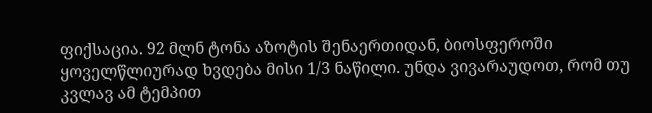ფიქსაცია. 92 მლნ ტონა აზოტის შენაერთიდან, ბიოსფეროში ყოველწლიურად ხვდება მისი 1/3 ნაწილი. უნდა ვივარაუდოთ, რომ თუ კვლავ ამ ტემპით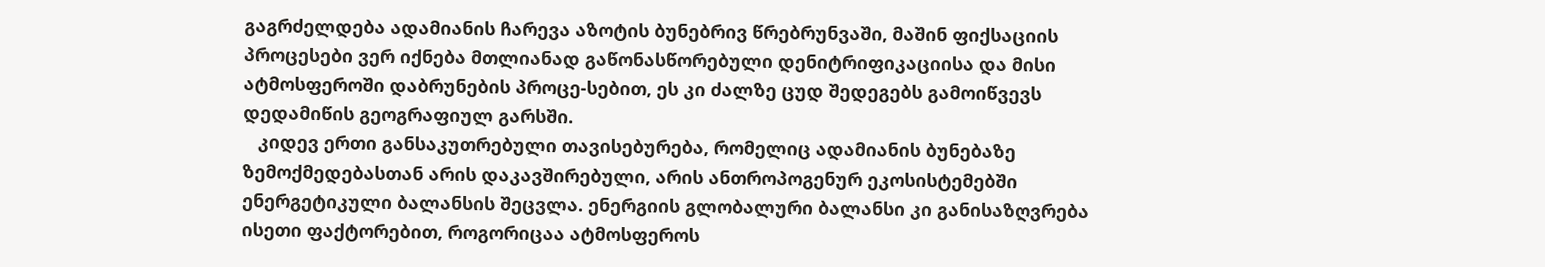გაგრძელდება ადამიანის ჩარევა აზოტის ბუნებრივ წრებრუნვაში, მაშინ ფიქსაციის პროცესები ვერ იქნება მთლიანად გაწონასწორებული დენიტრიფიკაციისა და მისი ატმოსფეროში დაბრუნების პროცე-სებით, ეს კი ძალზე ცუდ შედეგებს გამოიწვევს დედამიწის გეოგრაფიულ გარსში.
   კიდევ ერთი განსაკუთრებული თავისებურება, რომელიც ადამიანის ბუნებაზე ზემოქმედებასთან არის დაკავშირებული, არის ანთროპოგენურ ეკოსისტემებში ენერგეტიკული ბალანსის შეცვლა. ენერგიის გლობალური ბალანსი კი განისაზღვრება ისეთი ფაქტორებით, როგორიცაა ატმოსფეროს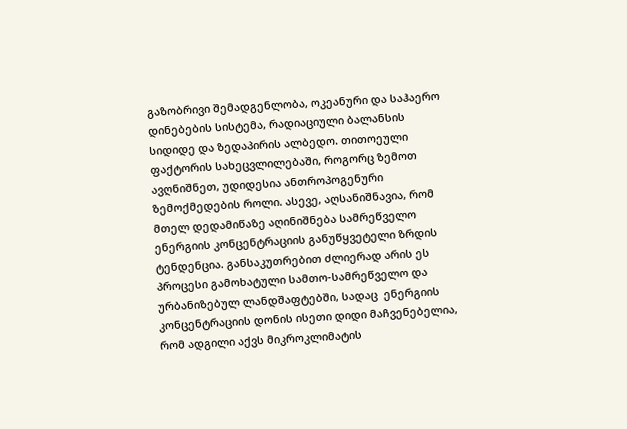გაზობრივი შემადგენლობა, ოკეანური და საჰაერო დინებების სისტემა, რადიაციული ბალანსის სიდიდე და ზედაპირის ალბედო. თითოეული ფაქტორის სახეცვლილებაში, როგორც ზემოთ ავღნიშნეთ, უდიდესია ანთროპოგენური ზემოქმედების როლი. ასევე, აღსანიშნავია, რომ მთელ დედამიწაზე აღინიშნება სამრეწველო ენერგიის კონცენტრაციის განუწყვეტელი ზრდის ტენდენცია. განსაკუთრებით ძლიერად არის ეს პროცესი გამოხატული სამთო-სამრეწველო და ურბანიზებულ ლანდშაფტებში, სადაც  ენერგიის კონცენტრაციის დონის ისეთი დიდი მაჩვენებელია, რომ ადგილი აქვს მიკროკლიმატის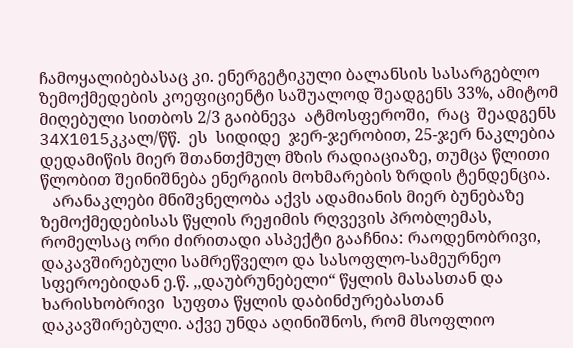ჩამოყალიბებასაც კი. ენერგეტიკული ბალანსის სასარგებლო ზემოქმედების კოეფიციენტი საშუალოდ შეადგენს 33%, ამიტომ მიღებული სითბოს 2/3 გაიბნევა  ატმოსფეროში,  რაც  შეადგენს  34X1015კკალ/წწ.  ეს  სიდიდე  ჯერ-ჯერობით, 25-ჯერ ნაკლებია დედამიწის მიერ შთანთქმულ მზის რადიაციაზე, თუმცა წლითი წლობით შეინიშნება ენერგიის მოხმარების ზრდის ტენდენცია.
   არანაკლები მნიშვნელობა აქვს ადამიანის მიერ ბუნებაზე ზემოქმედებისას წყლის რეჟიმის რღვევის პრობლემას, რომელსაც ორი ძირითადი ასპექტი გააჩნია: რაოდენობრივი, დაკავშირებული სამრეწველო და სასოფლო-სამეურნეო სფეროებიდან ე.წ. ,,დაუბრუნებელი“ წყლის მასასთან და ხარისხობრივი  სუფთა წყლის დაბინძურებასთან დაკავშირებული. აქვე უნდა აღინიშნოს, რომ მსოფლიო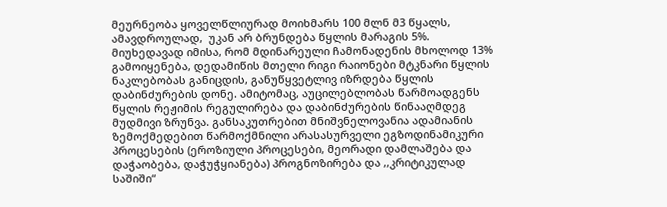მეურნეობა ყოველწლიურად მოიხმარს 100 მლნ მ3 წყალს, ამავდროულად,  უკან არ ბრუნდება წყლის მარაგის 5%. მიუხედავად იმისა, რომ მდინარეული ჩამონადენის მხოლოდ 13% გამოიყენება, დედამიწის მთელი რიგი რაიონები მტკნარი წყლის ნაკლებობას განიცდის, განუწყვეტლივ იზრდება წყლის დაბინძურების დონე. ამიტომაც, აუცილებლობას წარმოადგენს წყლის რეჟიმის რეგულირება და დაბინძურების წინააღმდეგ მუდმივი ზრუნვა. განსაკუთრებით მნიშვნელოვანია ადამიანის ზემოქმედებით წარმოქმნილი არასასურველი ეგზოდინამიკური პროცესების (ეროზიული პროცესები, მეორადი დამლაშება და დაჭაობება, დაჭუჭყიანება) პროგნოზირება და ,,კრიტიკულად საშიში“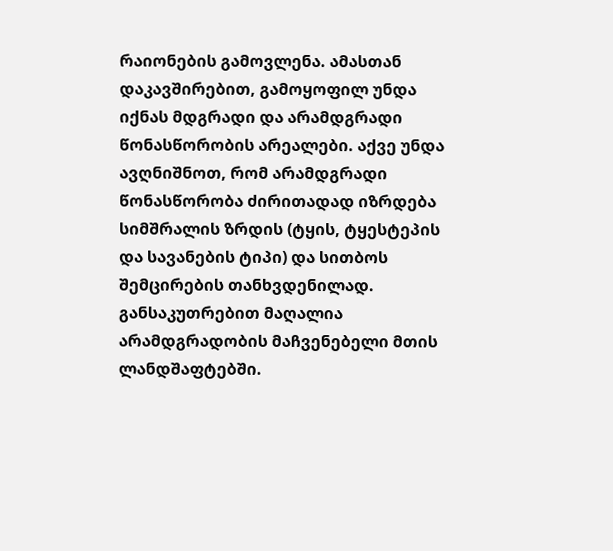რაიონების გამოვლენა. ამასთან დაკავშირებით, გამოყოფილ უნდა იქნას მდგრადი და არამდგრადი წონასწორობის არეალები. აქვე უნდა ავღნიშნოთ, რომ არამდგრადი წონასწორობა ძირითადად იზრდება სიმშრალის ზრდის (ტყის, ტყესტეპის და სავანების ტიპი) და სითბოს შემცირების თანხვდენილად. განსაკუთრებით მაღალია არამდგრადობის მაჩვენებელი მთის ლანდშაფტებში.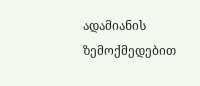ადამიანის ზემოქმედებით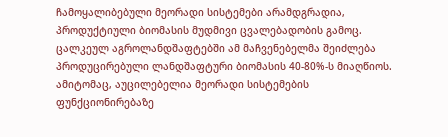ჩამოყალიბებული მეორადი სისტემები არამდგრადია, პროდუქტიული ბიომასის მუდმივი ცვალებადობის გამოც. ცალკეულ აგროლანდშაფტებში ამ მაჩვენებელმა შეიძლება პროდუცირებული ლანდშაფტური ბიომასის 40-80%-ს მიაღწიოს. ამიტომაც, აუცილებელია მეორადი სისტემების ფუნქციონირებაზე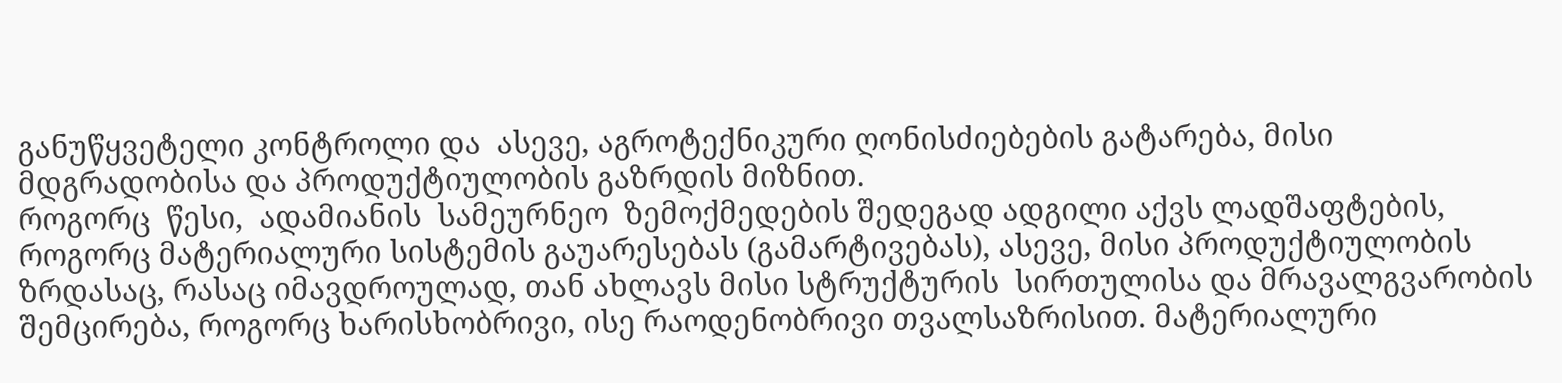განუწყვეტელი კონტროლი და  ასევე, აგროტექნიკური ღონისძიებების გატარება, მისი მდგრადობისა და პროდუქტიულობის გაზრდის მიზნით.
როგორც  წესი,  ადამიანის  სამეურნეო  ზემოქმედების შედეგად ადგილი აქვს ლადშაფტების, როგორც მატერიალური სისტემის გაუარესებას (გამარტივებას), ასევე, მისი პროდუქტიულობის ზრდასაც, რასაც იმავდროულად, თან ახლავს მისი სტრუქტურის  სირთულისა და მრავალგვარობის შემცირება, როგორც ხარისხობრივი, ისე რაოდენობრივი თვალსაზრისით. მატერიალური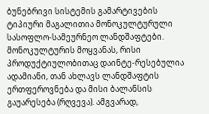ბუნებრივი სისტემის გამარტივების ტიპიური მაგალითია მონოკულტურული სასოფლო-სამეურნეო ლანდშაფტები. მონოკულტურის მოყვანას, რისი პროდუქტიულობითაც დაინტე-რესებულია ადამიანი, თან ახლავს ლანდშაფტის ერთფეროვნება და მისი ბალანსის გაუარესება (რღვევა). ამგვარად,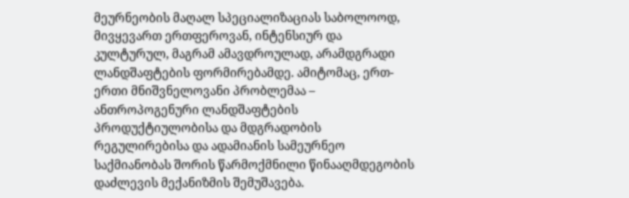მეურნეობის მაღალ სპეციალიზაციას საბოლოოდ, მივყევართ ერთფეროვან, ინტენსიურ და კულტურულ, მაგრამ ამავდროულად, არამდგრადი ლანდშაფტების ფორმირებამდე. ამიტომაც, ერთ-ერთი მნიშვნელოვანი პრობლემაა – ანთროპოგენური ლანდშაფტების პროდუქტიულობისა და მდგრადობის რეგულირებისა და ადამიანის სამეურნეო საქმიანობას შორის წარმოქმნილი წინააღმდეგობის დაძლევის მექანიზმის შემუშავება.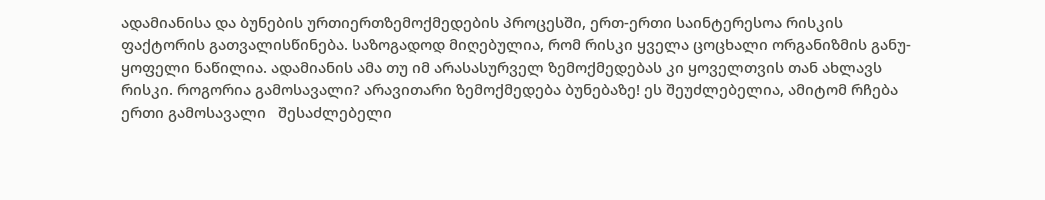ადამიანისა და ბუნების ურთიერთზემოქმედების პროცესში, ერთ-ერთი საინტერესოა რისკის ფაქტორის გათვალისწინება. საზოგადოდ მიღებულია, რომ რისკი ყველა ცოცხალი ორგანიზმის განუ-ყოფელი ნაწილია. ადამიანის ამა თუ იმ არასასურველ ზემოქმედებას კი ყოველთვის თან ახლავს რისკი. როგორია გამოსავალი? არავითარი ზემოქმედება ბუნებაზე! ეს შეუძლებელია, ამიტომ რჩება ერთი გამოსავალი   შესაძლებელი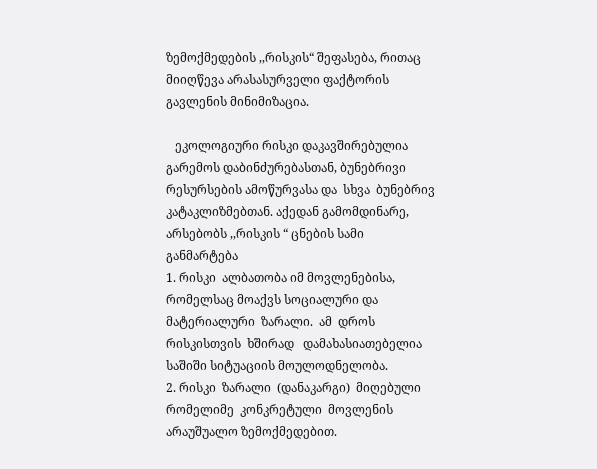ზემოქმედების ,,რისკის“ შეფასება, რითაც მიიღწევა არასასურველი ფაქტორის გავლენის მინიმიზაცია.

   ეკოლოგიური რისკი დაკავშირებულია გარემოს დაბინძურებასთან, ბუნებრივი რესურსების ამოწურვასა და  სხვა  ბუნებრივ კატაკლიზმებთან. აქედან გამომდინარე, არსებობს ,,რისკის “ ცნების სამი განმარტება
1. რისკი  ალბათობა იმ მოვლენებისა, რომელსაც მოაქვს სოციალური და მატერიალური  ზარალი.  ამ  დროს  რისკისთვის  ხშირად   დამახასიათებელია საშიში სიტუაციის მოულოდნელობა.
2. რისკი  ზარალი  (დანაკარგი)  მიღებული  რომელიმე  კონკრეტული  მოვლენის არაუშუალო ზემოქმედებით.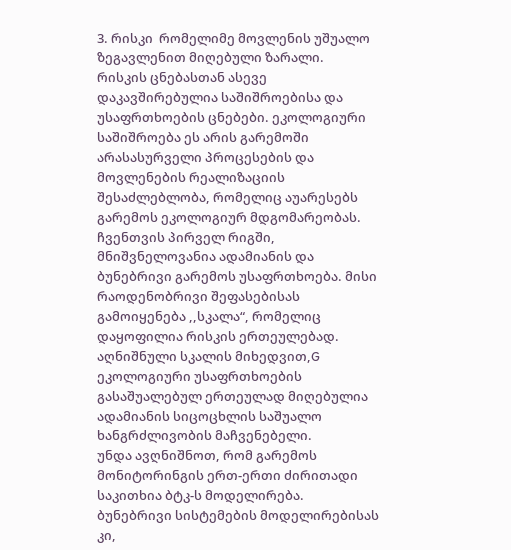3. რისკი  რომელიმე მოვლენის უშუალო ზეგავლენით მიღებული ზარალი.
რისკის ცნებასთან ასევე დაკავშირებულია საშიშროებისა და უსაფრთხოების ცნებები. ეკოლოგიური საშიშროება ეს არის გარემოში არასასურველი პროცესების და მოვლენების რეალიზაციის შესაძლებლობა, რომელიც აუარესებს გარემოს ეკოლოგიურ მდგომარეობას. ჩვენთვის პირველ რიგში, მნიშვნელოვანია ადამიანის და ბუნებრივი გარემოს უსაფრთხოება. მისი რაოდენობრივი შეფასებისას გამოიყენება ,,სკალა“, რომელიც დაყოფილია რისკის ერთეულებად. აღნიშნული სკალის მიხედვით,G ეკოლოგიური უსაფრთხოების გასაშუალებულ ერთეულად მიღებულია ადამიანის სიცოცხლის საშუალო ხანგრძლივობის მაჩვენებელი.
უნდა ავღნიშნოთ, რომ გარემოს მონიტორინგის ერთ-ერთი ძირითადი საკითხია ბტკ-ს მოდელირება. ბუნებრივი სისტემების მოდელირებისას კი,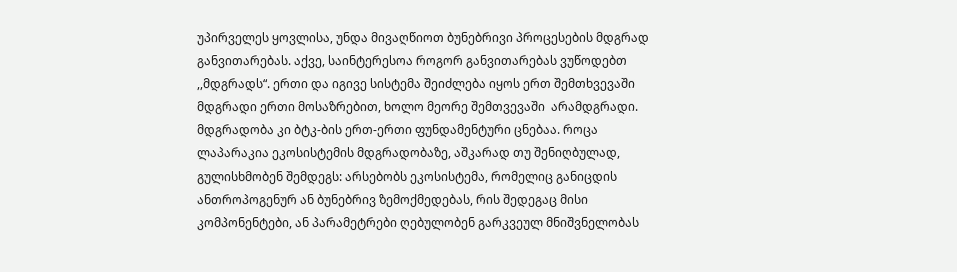უპირველეს ყოვლისა, უნდა მივაღწიოთ ბუნებრივი პროცესების მდგრად განვითარებას. აქვე, საინტერესოა როგორ განვითარებას ვუწოდებთ ,,მდგრადს“. ერთი და იგივე სისტემა შეიძლება იყოს ერთ შემთხვევაში მდგრადი ერთი მოსაზრებით, ხოლო მეორე შემთვევაში  არამდგრადი. მდგრადობა კი ბტკ-ბის ერთ-ერთი ფუნდამენტური ცნებაა. როცა ლაპარაკია ეკოსისტემის მდგრადობაზე, აშკარად თუ შენიღბულად, გულისხმობენ შემდეგს: არსებობს ეკოსისტემა, რომელიც განიცდის ანთროპოგენურ ან ბუნებრივ ზემოქმედებას, რის შედეგაც მისი კომპონენტები, ან პარამეტრები ღებულობენ გარკვეულ მნიშვნელობას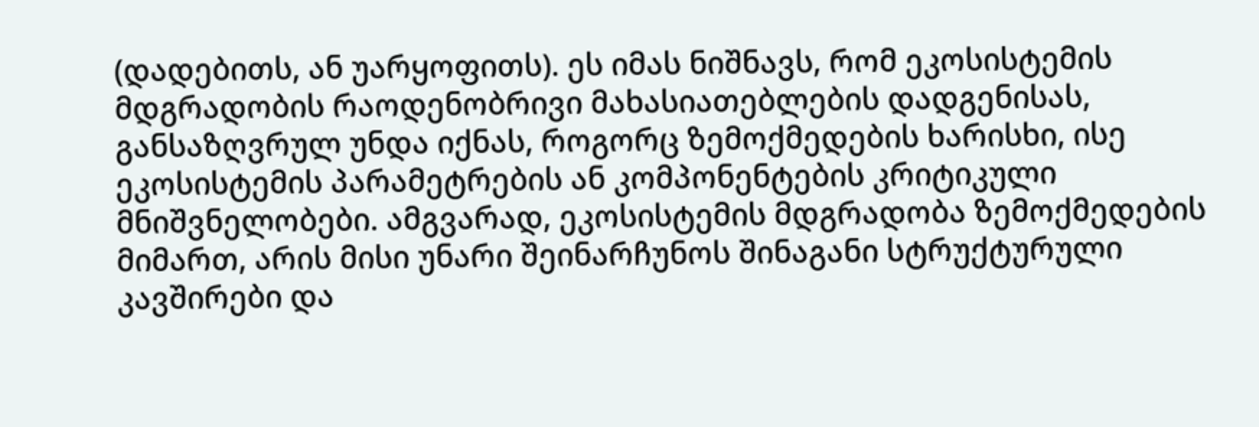(დადებითს, ან უარყოფითს). ეს იმას ნიშნავს, რომ ეკოსისტემის მდგრადობის რაოდენობრივი მახასიათებლების დადგენისას, განსაზღვრულ უნდა იქნას, როგორც ზემოქმედების ხარისხი, ისე ეკოსისტემის პარამეტრების ან კომპონენტების კრიტიკული მნიშვნელობები. ამგვარად, ეკოსისტემის მდგრადობა ზემოქმედების მიმართ, არის მისი უნარი შეინარჩუნოს შინაგანი სტრუქტურული კავშირები და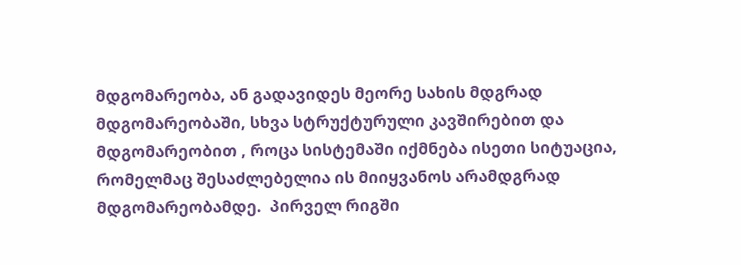მდგომარეობა, ან გადავიდეს მეორე სახის მდგრად მდგომარეობაში, სხვა სტრუქტურული კავშირებით და მდგომარეობით , როცა სისტემაში იქმნება ისეთი სიტუაცია, რომელმაც შესაძლებელია ის მიიყვანოს არამდგრად  მდგომარეობამდე.  პირველ რიგში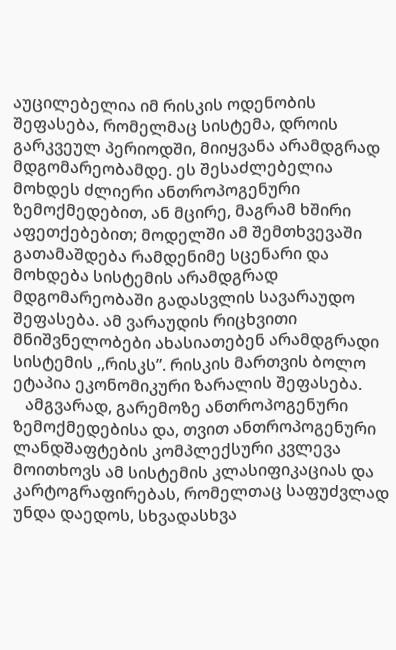აუცილებელია იმ რისკის ოდენობის შეფასება, რომელმაც სისტემა, დროის გარკვეულ პერიოდში, მიიყვანა არამდგრად მდგომარეობამდე. ეს შესაძლებელია მოხდეს ძლიერი ანთროპოგენური ზემოქმედებით, ან მცირე, მაგრამ ხშირი აფეთქებებით; მოდელში ამ შემთხვევაში გათამაშდება რამდენიმე სცენარი და მოხდება სისტემის არამდგრად მდგომარეობაში გადასვლის სავარაუდო შეფასება. ამ ვარაუდის რიცხვითი მნიშვნელობები ახასიათებენ არამდგრადი სისტემის ,,რისკს”. რისკის მართვის ბოლო ეტაპია ეკონომიკური ზარალის შეფასება.
   ამგვარად, გარემოზე ანთროპოგენური ზემოქმედებისა და, თვით ანთროპოგენური ლანდშაფტების კომპლექსური კვლევა მოითხოვს ამ სისტემის კლასიფიკაციას და კარტოგრაფირებას, რომელთაც საფუძვლად უნდა დაედოს, სხვადასხვა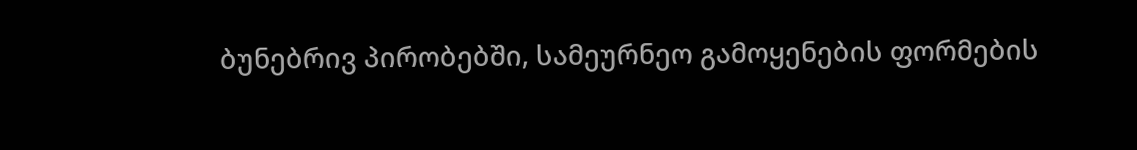ბუნებრივ პირობებში, სამეურნეო გამოყენების ფორმების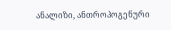ანალიზი, ანთროპოგენური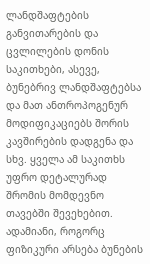ლანდშაფტების განვითარების და ცვლილების დონის საკითხები, ასევე, ბუნებრივ ლანდშაფტებსა და მათ ანთროპოგენურ მოდიფიკაციებს შორის კავშირების დადგენა და სხვ. ყველა ამ საკითხს უფრო დეტალურად შრომის მომდევნო თავებში შევეხებით.
ადამიანი, როგორც ფიზიკური არსება ბუნების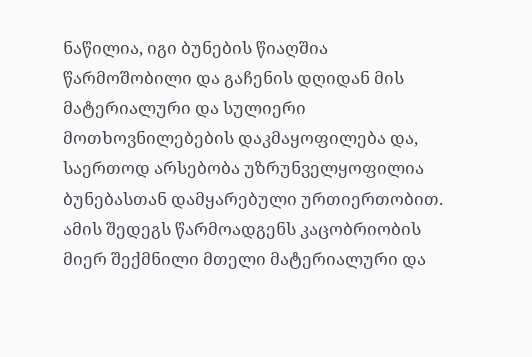ნაწილია, იგი ბუნების წიაღშია წარმოშობილი და გაჩენის დღიდან მის მატერიალური და სულიერი მოთხოვნილებების დაკმაყოფილება და, საერთოდ არსებობა უზრუნველყოფილია ბუნებასთან დამყარებული ურთიერთობით. ამის შედეგს წარმოადგენს კაცობრიობის მიერ შექმნილი მთელი მატერიალური და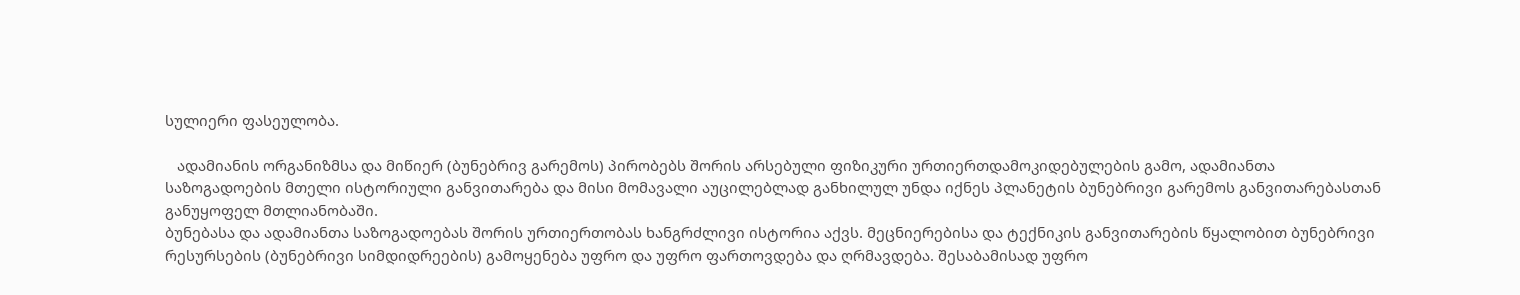სულიერი ფასეულობა.

   ადამიანის ორგანიზმსა და მიწიერ (ბუნებრივ გარემოს) პირობებს შორის არსებული ფიზიკური ურთიერთდამოკიდებულების გამო, ადამიანთა საზოგადოების მთელი ისტორიული განვითარება და მისი მომავალი აუცილებლად განხილულ უნდა იქნეს პლანეტის ბუნებრივი გარემოს განვითარებასთან განუყოფელ მთლიანობაში.
ბუნებასა და ადამიანთა საზოგადოებას შორის ურთიერთობას ხანგრძლივი ისტორია აქვს. მეცნიერებისა და ტექნიკის განვითარების წყალობით ბუნებრივი რესურსების (ბუნებრივი სიმდიდრეების) გამოყენება უფრო და უფრო ფართოვდება და ღრმავდება. შესაბამისად უფრო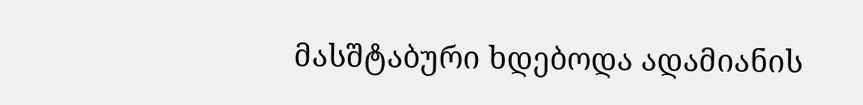მასშტაბური ხდებოდა ადამიანის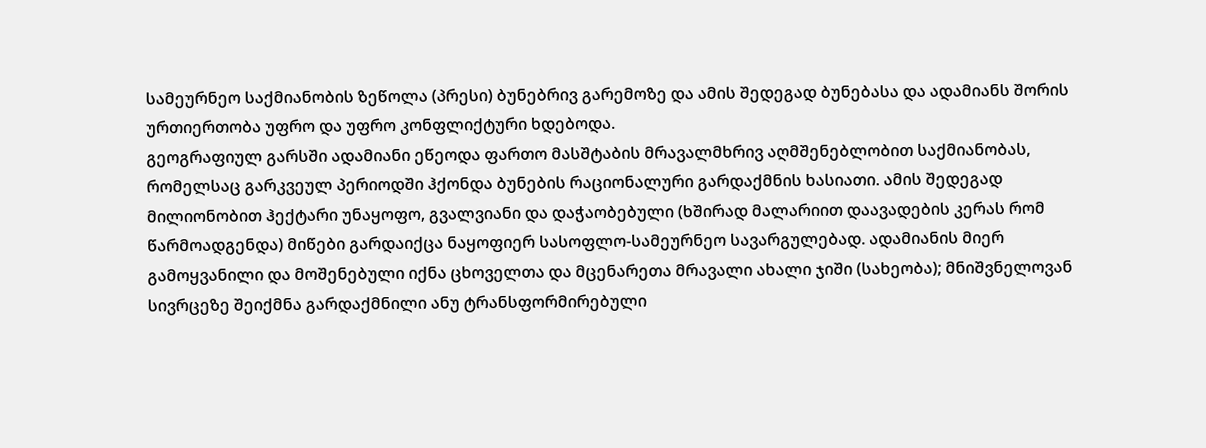სამეურნეო საქმიანობის ზეწოლა (პრესი) ბუნებრივ გარემოზე და ამის შედეგად ბუნებასა და ადამიანს შორის ურთიერთობა უფრო და უფრო კონფლიქტური ხდებოდა.
გეოგრაფიულ გარსში ადამიანი ეწეოდა ფართო მასშტაბის მრავალმხრივ აღმშენებლობით საქმიანობას, რომელსაც გარკვეულ პერიოდში ჰქონდა ბუნების რაციონალური გარდაქმნის ხასიათი. ამის შედეგად მილიონობით ჰექტარი უნაყოფო, გვალვიანი და დაჭაობებული (ხშირად მალარიით დაავადების კერას რომ წარმოადგენდა) მიწები გარდაიქცა ნაყოფიერ სასოფლო-სამეურნეო სავარგულებად. ადამიანის მიერ გამოყვანილი და მოშენებული იქნა ცხოველთა და მცენარეთა მრავალი ახალი ჯიში (სახეობა); მნიშვნელოვან სივრცეზე შეიქმნა გარდაქმნილი ანუ ტრანსფორმირებული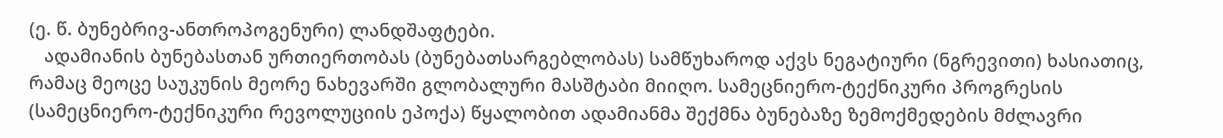(ე. წ. ბუნებრივ-ანთროპოგენური) ლანდშაფტები.
   ადამიანის ბუნებასთან ურთიერთობას (ბუნებათსარგებლობას) სამწუხაროდ აქვს ნეგატიური (ნგრევითი) ხასიათიც, რამაც მეოცე საუკუნის მეორე ნახევარში გლობალური მასშტაბი მიიღო. სამეცნიერო-ტექნიკური პროგრესის (სამეცნიერო-ტექნიკური რევოლუციის ეპოქა) წყალობით ადამიანმა შექმნა ბუნებაზე ზემოქმედების მძლავრი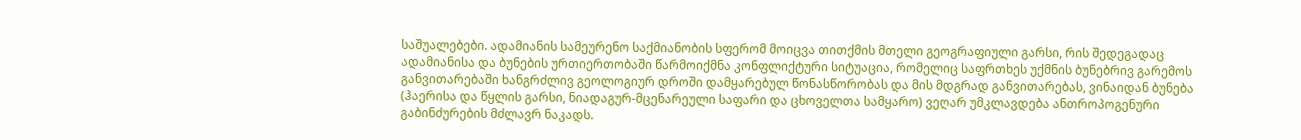საშუალებები. ადამიანის სამეურენო საქმიანობის სფერომ მოიცვა თითქმის მთელი გეოგრაფიული გარსი, რის შედეგადაც ადამიანისა და ბუნების ურთიერთობაში წარმოიქმნა კონფლიქტური სიტუაცია, რომელიც საფრთხეს უქმნის ბუნებრივ გარემოს განვითარებაში ხანგრძლივ გეოლოგიურ დროში დამყარებულ წონასწორობას და მის მდგრად განვითარებას, ვინაიდან ბუნება (ჰაერისა და წყლის გარსი, ნიადაგურ-მცენარეული საფარი და ცხოველთა სამყარო) ვეღარ უმკლავდება ანთროპოგენური გაბინძურების მძლავრ ნაკადს.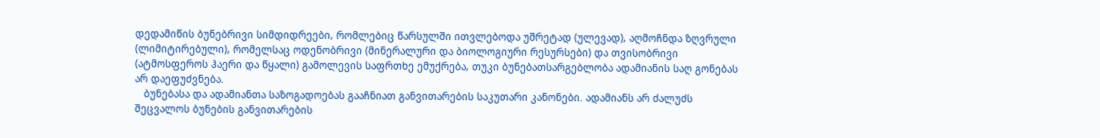დედამიწის ბუნებრივი სიმდიდრეები, რომლებიც წარსულში ითვლებოდა უშრეტად (ულევად), აღმოჩნდა ზღვრული (ლიმიტირებული), რომელსაც ოდენობრივი (მინერალური და ბიოლოგიური რესურსები) და თვისობრივი (ატმოსფეროს ჰაერი და წყალი) გამოლევის საფრთხე ემუქრება, თუკი ბუნებათსარგებლობა ადამიანის საღ გონებას არ დაეფუძვნება.
   ბუნებასა და ადამიანთა საზოგადოებას გააჩნიათ განვითარების საკუთარი კანონები. ადამიანს არ ძალუძს შეცვალოს ბუნების განვითარების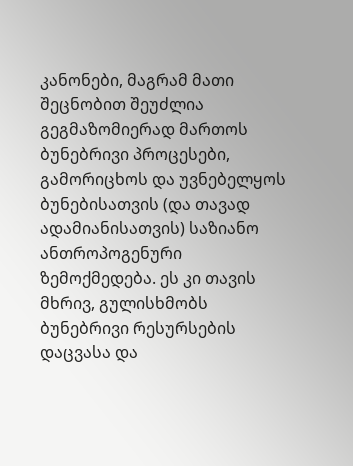კანონები, მაგრამ მათი შეცნობით შეუძლია გეგმაზომიერად მართოს ბუნებრივი პროცესები, გამორიცხოს და უვნებელყოს ბუნებისათვის (და თავად ადამიანისათვის) საზიანო ანთროპოგენური ზემოქმედება. ეს კი თავის მხრივ, გულისხმობს ბუნებრივი რესურსების დაცვასა და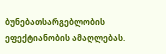ბუნებათსარგებლობის ეფექტიანობის ამაღლებას.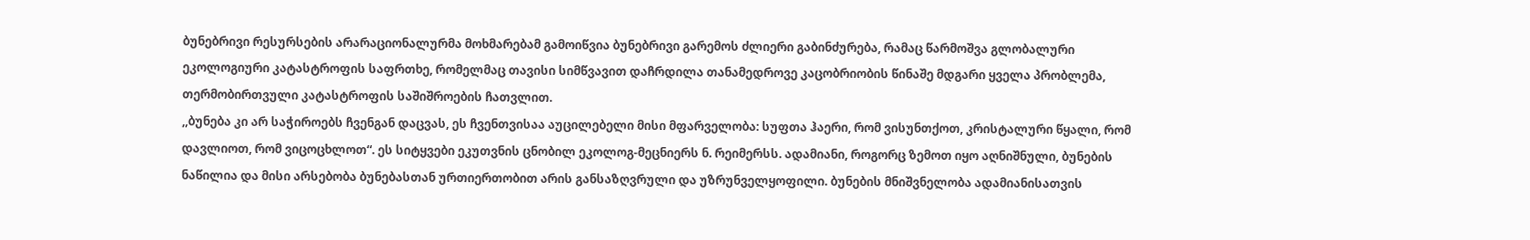ბუნებრივი რესურსების არარაციონალურმა მოხმარებამ გამოიწვია ბუნებრივი გარემოს ძლიერი გაბინძურება, რამაც წარმოშვა გლობალური ეკოლოგიური კატასტროფის საფრთხე, რომელმაც თავისი სიმწვავით დაჩრდილა თანამედროვე კაცობრიობის წინაშე მდგარი ყველა პრობლემა, თერმობირთვული კატასტროფის საშიშროების ჩათვლით.
,,ბუნება კი არ საჭიროებს ჩვენგან დაცვას, ეს ჩვენთვისაა აუცილებელი მისი მფარველობა: სუფთა ჰაერი, რომ ვისუნთქოთ, კრისტალური წყალი, რომ დავლიოთ, რომ ვიცოცხლოთ“. ეს სიტყვები ეკუთვნის ცნობილ ეკოლოგ-მეცნიერს ნ. რეიმერსს. ადამიანი, როგორც ზემოთ იყო აღნიშნული, ბუნების ნაწილია და მისი არსებობა ბუნებასთან ურთიერთობით არის განსაზღვრული და უზრუნველყოფილი. ბუნების მნიშვნელობა ადამიანისათვის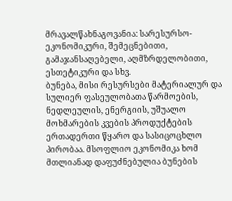მრავალწახნაგოვანია: სარესურსო-ეკონომიკური, შემეცნებითი, გამაჯანსაღებელი, აღმზრდელობითი, ესთეტიკური და სხვ.
ბუნება, მისი რესურსები მატერიალურ და სულიერ ფასეულობათა წარმოების, ნედლეულის, ენერგიის, უშუალო მოხმარების კვების პროდუქტების ერთადერთი წყარო და სასიცოცხლო პირობაა. მსოფლიო ეკონომიკა ხომ მთლიანად დაფუძნებულია ბუნების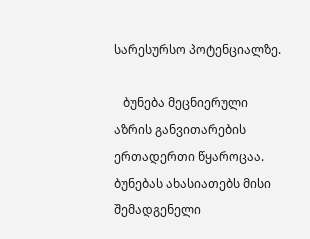სარესურსო პოტენციალზე.

   ბუნება მეცნიერული აზრის განვითარების ერთადერთი წყაროცაა. ბუნებას ახასიათებს მისი შემადგენელი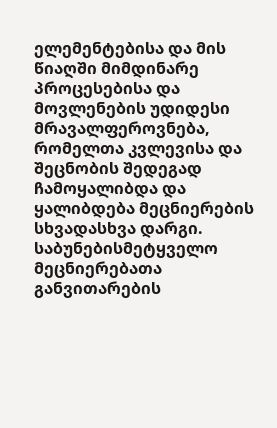ელემენტებისა და მის წიაღში მიმდინარე პროცესებისა და მოვლენების უდიდესი მრავალფეროვნება, რომელთა კვლევისა და შეცნობის შედეგად ჩამოყალიბდა და ყალიბდება მეცნიერების სხვადასხვა დარგი. საბუნებისმეტყველო მეცნიერებათა განვითარების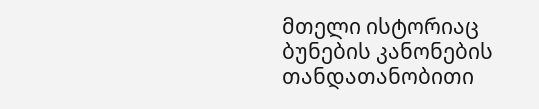მთელი ისტორიაც ბუნების კანონების თანდათანობითი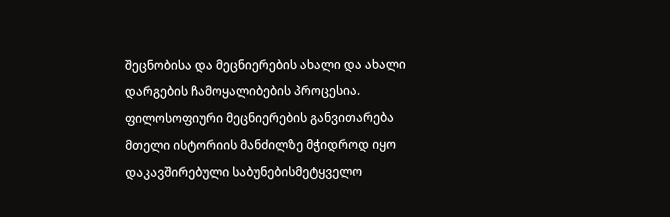შეცნობისა და მეცნიერების ახალი და ახალი დარგების ჩამოყალიბების პროცესია. ფილოსოფიური მეცნიერების განვითარება მთელი ისტორიის მანძილზე მჭიდროდ იყო დაკავშირებული საბუნებისმეტყველო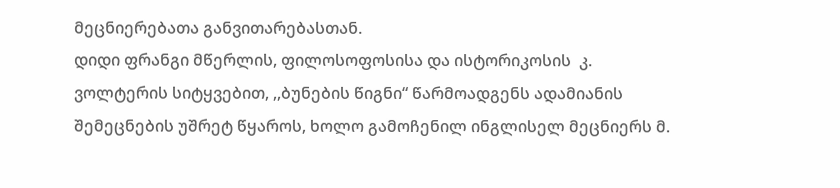მეცნიერებათა განვითარებასთან.
დიდი ფრანგი მწერლის, ფილოსოფოსისა და ისტორიკოსის  კ. ვოლტერის სიტყვებით, ,,ბუნების წიგნი“ წარმოადგენს ადამიანის შემეცნების უშრეტ წყაროს, ხოლო გამოჩენილ ინგლისელ მეცნიერს მ.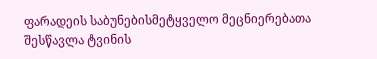ფარადეის საბუნებისმეტყველო მეცნიერებათა შესწავლა ტვინის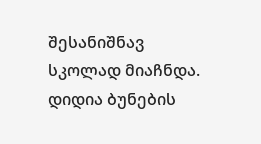შესანიშნავ სკოლად მიაჩნდა. დიდია ბუნების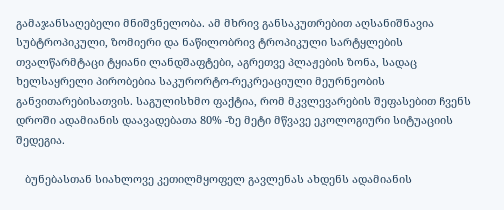გამაჯანსაღებელი მნიშვნელობა. ამ მხრივ განსაკუთრებით აღსანიშნავია სუბტროპიკული, ზომიერი და ნაწილობრივ ტროპიკული სარტყლების თვალწარმტაცი ტყიანი ლანდშაფტები, აგრეთვე პლაჟების ზონა, სადაც ხელსაყრელი პირობებია საკურორტო-რეკრეაციული მეურნეობის განვითარებისათვის. საგულისხმო ფაქტია, რომ მკვლევარების შეფასებით ჩვენს დროში ადამიანის დაავადებათა 80% -ზე მეტი მწვავე ეკოლოგიური სიტუაციის შედეგია.

   ბუნებასთან სიახლოვე კეთილმყოფელ გავლენას ახდენს ადამიანის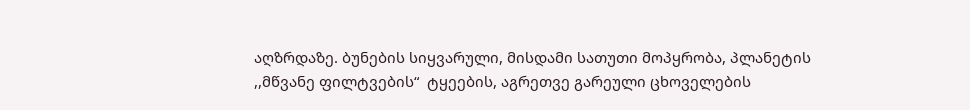აღზრდაზე. ბუნების სიყვარული, მისდამი სათუთი მოპყრობა, პლანეტის ,,მწვანე ფილტვების“  ტყეების, აგრეთვე გარეული ცხოველების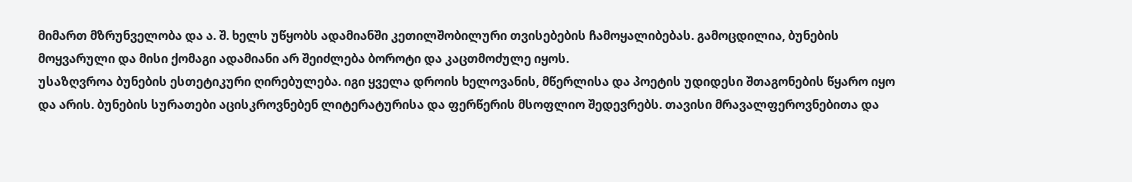მიმართ მზრუნველობა და ა. შ. ხელს უწყობს ადამიანში კეთილშობილური თვისებების ჩამოყალიბებას. გამოცდილია, ბუნების მოყვარული და მისი ქომაგი ადამიანი არ შეიძლება ბოროტი და კაცთმოძულე იყოს.
უსაზღვროა ბუნების ესთეტიკური ღირებულება. იგი ყველა დროის ხელოვანის, მწერლისა და პოეტის უდიდესი შთაგონების წყარო იყო და არის. ბუნების სურათები აცისკროვნებენ ლიტერატურისა და ფერწერის მსოფლიო შედევრებს. თავისი მრავალფეროვნებითა და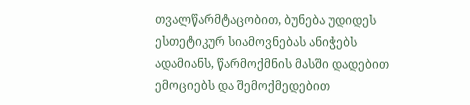თვალწარმტაცობით, ბუნება უდიდეს ესთეტიკურ სიამოვნებას ანიჭებს ადამიანს, წარმოქმნის მასში დადებით ემოციებს და შემოქმედებით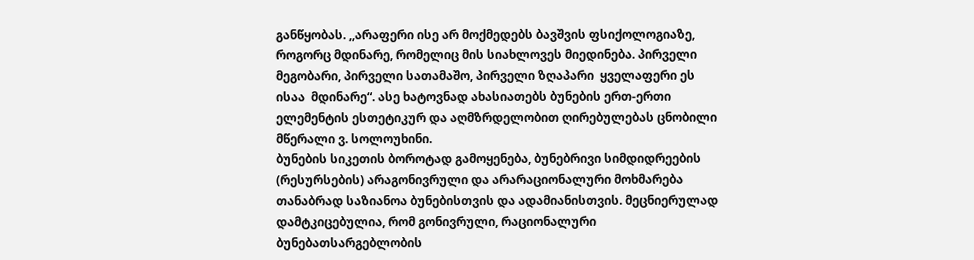განწყობას. ,,არაფერი ისე არ მოქმედებს ბავშვის ფსიქოლოგიაზე, როგორც მდინარე, რომელიც მის სიახლოვეს მიედინება. პირველი მეგობარი, პირველი სათამაშო, პირველი ზღაპარი  ყველაფერი ეს ისაა  მდინარე“. ასე ხატოვნად ახასიათებს ბუნების ერთ-ერთი ელემენტის ესთეტიკურ და აღმზრდელობით ღირებულებას ცნობილი მწერალი ვ. სოლოუხინი.
ბუნების სიკეთის ბოროტად გამოყენება, ბუნებრივი სიმდიდრეების (რესურსების) არაგონივრული და არარაციონალური მოხმარება თანაბრად საზიანოა ბუნებისთვის და ადამიანისთვის. მეცნიერულად დამტკიცებულია, რომ გონივრული, რაციონალური ბუნებათსარგებლობის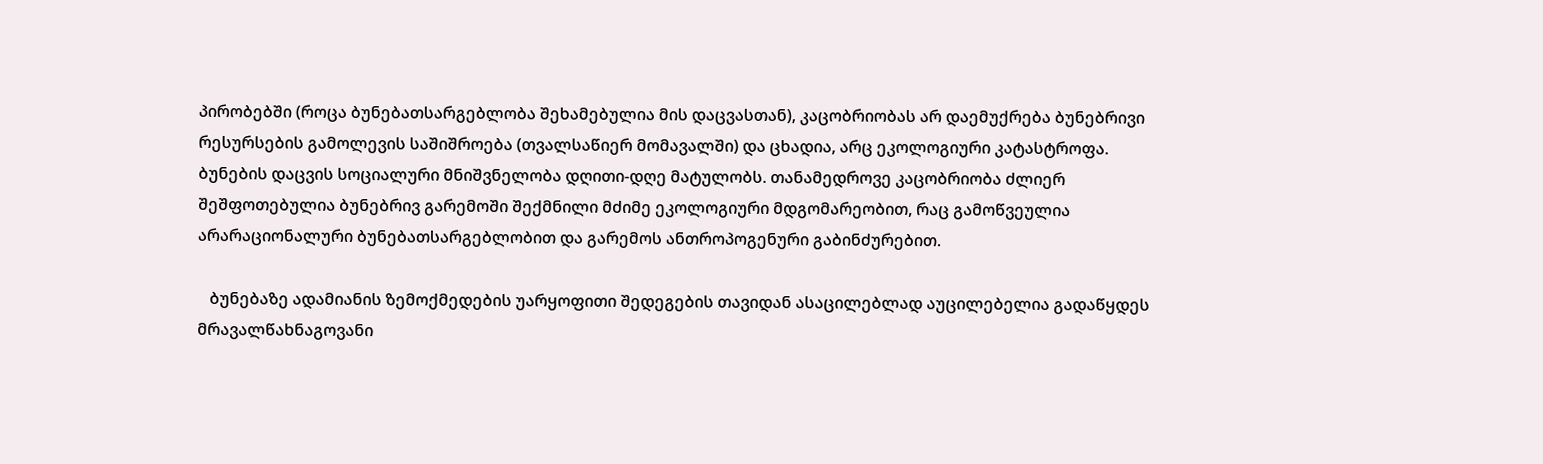პირობებში (როცა ბუნებათსარგებლობა შეხამებულია მის დაცვასთან), კაცობრიობას არ დაემუქრება ბუნებრივი რესურსების გამოლევის საშიშროება (თვალსაწიერ მომავალში) და ცხადია, არც ეკოლოგიური კატასტროფა.
ბუნების დაცვის სოციალური მნიშვნელობა დღითი-დღე მატულობს. თანამედროვე კაცობრიობა ძლიერ შეშფოთებულია ბუნებრივ გარემოში შექმნილი მძიმე ეკოლოგიური მდგომარეობით, რაც გამოწვეულია არარაციონალური ბუნებათსარგებლობით და გარემოს ანთროპოგენური გაბინძურებით.

   ბუნებაზე ადამიანის ზემოქმედების უარყოფითი შედეგების თავიდან ასაცილებლად აუცილებელია გადაწყდეს მრავალწახნაგოვანი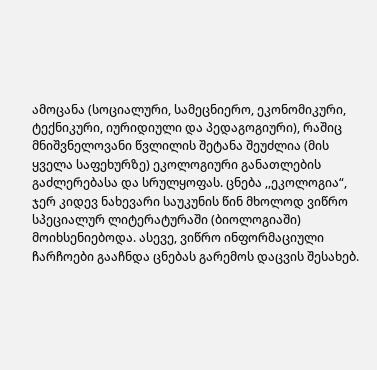ამოცანა (სოციალური, სამეცნიერო, ეკონომიკური, ტექნიკური, იურიდიული და პედაგოგიური), რაშიც მნიშვნელოვანი წვლილის შეტანა შეუძლია (მის ყველა საფეხურზე) ეკოლოგიური განათლების გაძლერებასა და სრულყოფას. ცნება ,,ეკოლოგია“, ჯერ კიდევ ნახევარი საუკუნის წინ მხოლოდ ვიწრო სპეციალურ ლიტერატურაში (ბიოლოგიაში) მოიხსენიებოდა. ასევე, ვიწრო ინფორმაციული ჩარჩოები გააჩნდა ცნებას გარემოს დაცვის შესახებ.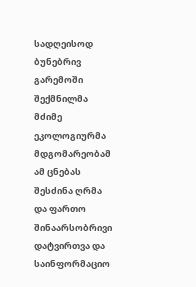სადღეისოდ ბუნებრივ გარემოში შექმნილმა მძიმე ეკოლოგიურმა მდგომარეობამ ამ ცნებას შესძინა ღრმა და ფართო შინაარსობრივი დატვირთვა და საინფორმაციო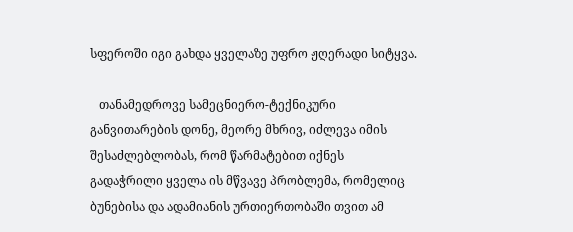სფეროში იგი გახდა ყველაზე უფრო ჟღერადი სიტყვა.

   თანამედროვე სამეცნიერო-ტექნიკური განვითარების დონე, მეორე მხრივ, იძლევა იმის შესაძლებლობას, რომ წარმატებით იქნეს გადაჭრილი ყველა ის მწვავე პრობლემა, რომელიც ბუნებისა და ადამიანის ურთიერთობაში თვით ამ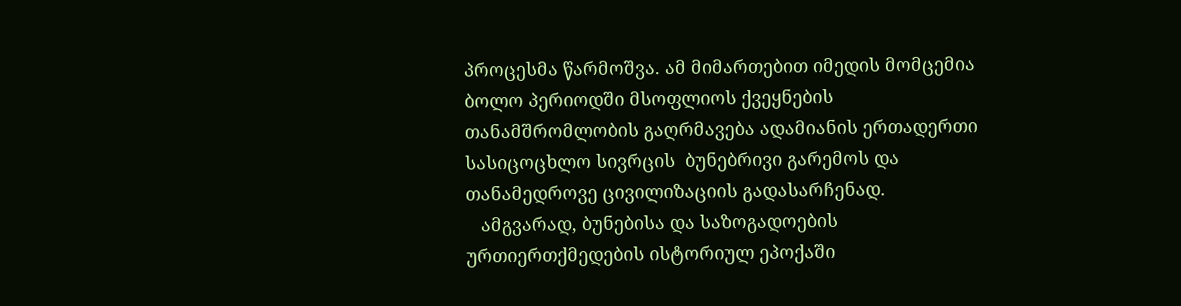პროცესმა წარმოშვა. ამ მიმართებით იმედის მომცემია ბოლო პერიოდში მსოფლიოს ქვეყნების თანამშრომლობის გაღრმავება ადამიანის ერთადერთი სასიცოცხლო სივრცის  ბუნებრივი გარემოს და თანამედროვე ცივილიზაციის გადასარჩენად.
   ამგვარად, ბუნებისა და საზოგადოების ურთიერთქმედების ისტორიულ ეპოქაში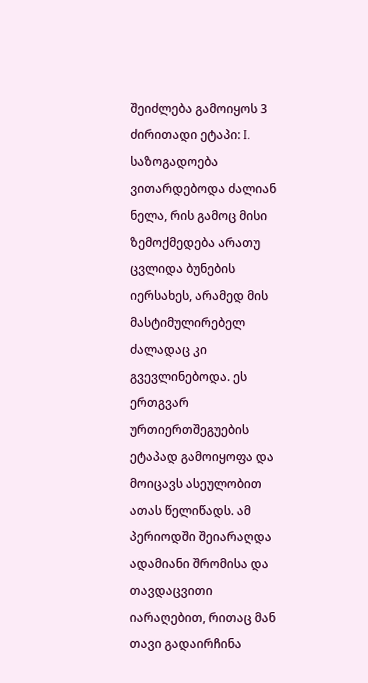შეიძლება გამოიყოს 3 ძირითადი ეტაპი: I. საზოგადოება ვითარდებოდა ძალიან ნელა, რის გამოც მისი ზემოქმედება არათუ ცვლიდა ბუნების იერსახეს, არამედ მის მასტიმულირებელ ძალადაც კი გვევლინებოდა. ეს ერთგვარ ურთიერთშეგუების ეტაპად გამოიყოფა და მოიცავს ასეულობით ათას წელიწადს. ამ პერიოდში შეიარაღდა ადამიანი შრომისა და თავდაცვითი იარაღებით, რითაც მან თავი გადაირჩინა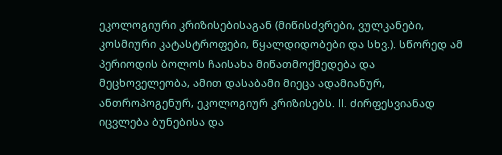ეკოლოგიური კრიზისებისაგან (მიწისძვრები, ვულკანები, კოსმიური კატასტროფები, წყალდიდობები და სხვ.). სწორედ ამ პერიოდის ბოლოს ჩაისახა მიწათმოქმედება და მეცხოველეობა, ამით დასაბამი მიეცა ადამიანურ, ანთროპოგენურ, ეკოლოგიურ კრიზისებს. II. ძირფესვიანად იცვლება ბუნებისა და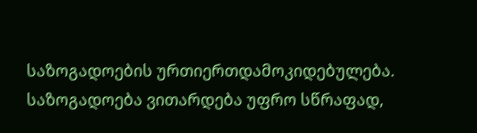საზოგადოების ურთიერთდამოკიდებულება. საზოგადოება ვითარდება უფრო სწრაფად,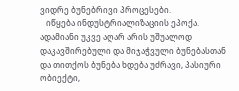ვიდრე ბუნებრივი პროცესები.
   იწყება ინდუსტრიალიზაციის ეპოქა. ადამიანი უკვე აღარ არის უშუალოდ დაკავშირებული და მიჯაჭვული ბუნებასთან და თითქოს ბუნება ხდება უძრავი, პასიური ობიექტი,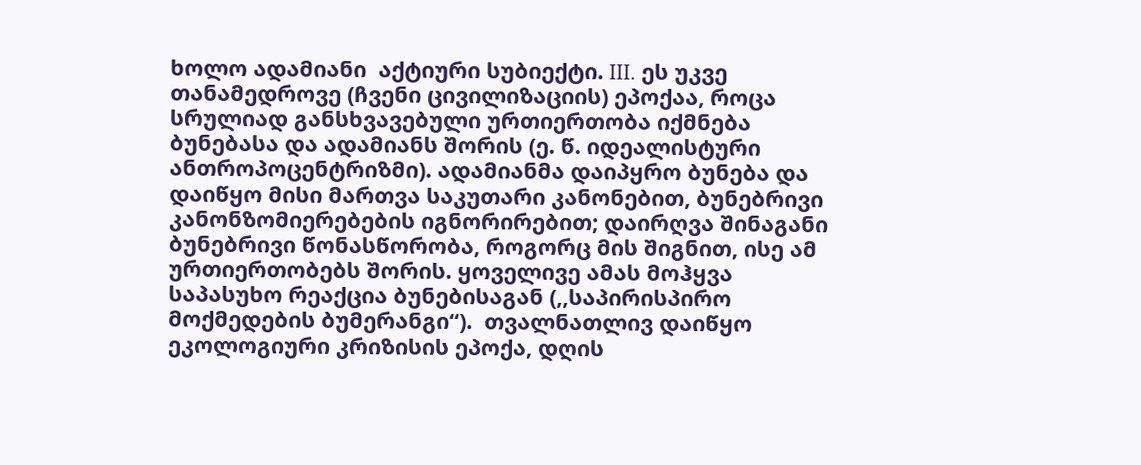ხოლო ადამიანი  აქტიური სუბიექტი. III. ეს უკვე თანამედროვე (ჩვენი ცივილიზაციის) ეპოქაა, როცა სრულიად განსხვავებული ურთიერთობა იქმნება ბუნებასა და ადამიანს შორის (ე. წ. იდეალისტური ანთროპოცენტრიზმი). ადამიანმა დაიპყრო ბუნება და დაიწყო მისი მართვა საკუთარი კანონებით, ბუნებრივი კანონზომიერებების იგნორირებით; დაირღვა შინაგანი ბუნებრივი წონასწორობა, როგორც მის შიგნით, ისე ამ ურთიერთობებს შორის. ყოველივე ამას მოჰყვა საპასუხო რეაქცია ბუნებისაგან (,,საპირისპირო მოქმედების ბუმერანგი“).  თვალნათლივ დაიწყო ეკოლოგიური კრიზისის ეპოქა, დღის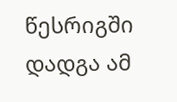წესრიგში დადგა ამ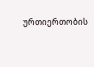ურთიერთობის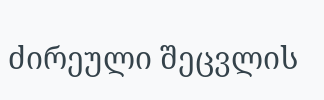ძირეული შეცვლის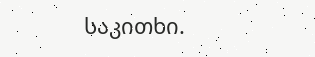საკითხი.